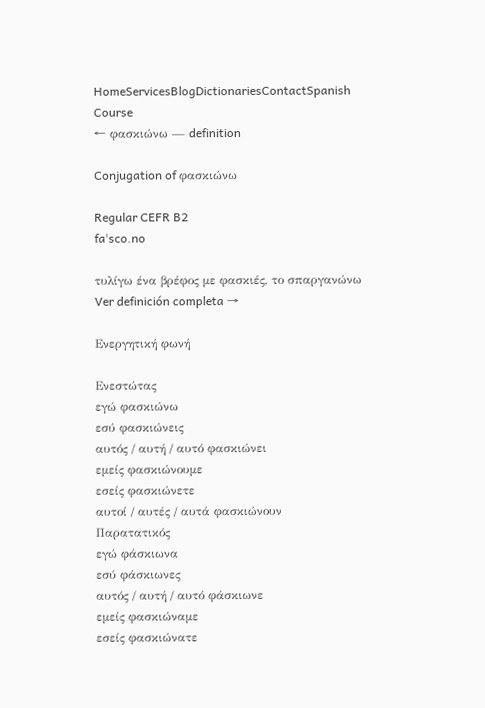HomeServicesBlogDictionariesContactSpanish Course
← φασκιώνω — definition

Conjugation of φασκιώνω

Regular CEFR B2
faˈsco.no

τυλίγω ένα βρέφος με φασκιές, το σπαργανώνω Ver definición completa →

Ενεργητική φωνή

Ενεστώτας
εγώ φασκιώνω
εσύ φασκιώνεις
αυτός / αυτή / αυτό φασκιώνει
εμείς φασκιώνουμε
εσείς φασκιώνετε
αυτοί / αυτές / αυτά φασκιώνουν
Παρατατικός
εγώ φάσκιωνα
εσύ φάσκιωνες
αυτός / αυτή / αυτό φάσκιωνε
εμείς φασκιώναμε
εσείς φασκιώνατε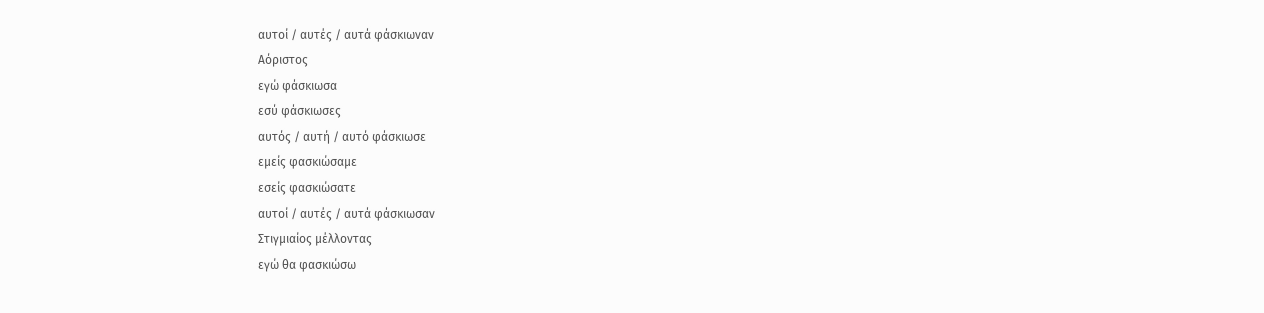αυτοί / αυτές / αυτά φάσκιωναν
Αόριστος
εγώ φάσκιωσα
εσύ φάσκιωσες
αυτός / αυτή / αυτό φάσκιωσε
εμείς φασκιώσαμε
εσείς φασκιώσατε
αυτοί / αυτές / αυτά φάσκιωσαν
Στιγμιαίος μέλλοντας
εγώ θα φασκιώσω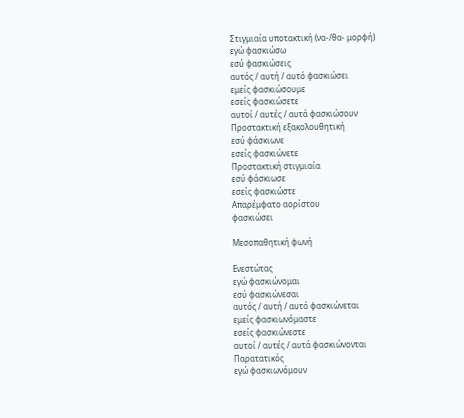Στιγμιαία υποτακτική (να-/θα- μορφή)
εγώ φασκιώσω
εσύ φασκιώσεις
αυτός / αυτή / αυτό φασκιώσει
εμείς φασκιώσουμε
εσείς φασκιώσετε
αυτοί / αυτές / αυτά φασκιώσουν
Προστακτική εξακολουθητική
εσύ φάσκιωνε
εσείς φασκιώνετε
Προστακτική στιγμιαία
εσύ φάσκιωσε
εσείς φασκιώστε
Απαρέμφατο αορίστου
φασκιώσει

Μεσοπαθητική φωνή

Ενεστώτας
εγώ φασκιώνομαι
εσύ φασκιώνεσαι
αυτός / αυτή / αυτό φασκιώνεται
εμείς φασκιωνόμαστε
εσείς φασκιώνεστε
αυτοί / αυτές / αυτά φασκιώνονται
Παρατατικός
εγώ φασκιωνόμουν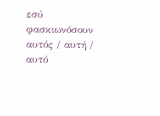εσύ φασκιωνόσουν
αυτός / αυτή / αυτό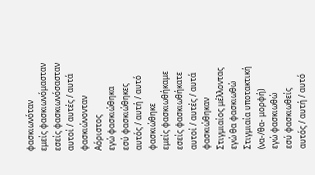φασκιωνόταν
εμείς φασκιωνόμασταν
εσείς φασκιωνόσασταν
αυτοί / αυτές / αυτά φασκιώνονταν
Αόριστος
εγώ φασκιώθηκα
εσύ φασκιώθηκες
αυτός / αυτή / αυτό φασκιώθηκε
εμείς φασκιωθήκαμε
εσείς φασκιωθήκατε
αυτοί / αυτές / αυτά φασκιώθηκαν
Στιγμιαίος μέλλοντας
εγώ θα φασκιωθώ
Στιγμιαία υποτακτική (να-/θα- μορφή)
εγώ φασκιωθώ
εσύ φασκιωθείς
αυτός / αυτή / αυτό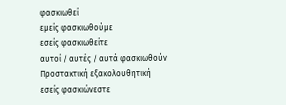φασκιωθεί
εμείς φασκιωθούμε
εσείς φασκιωθείτε
αυτοί / αυτές / αυτά φασκιωθούν
Προστακτική εξακολουθητική
εσείς φασκιώνεστε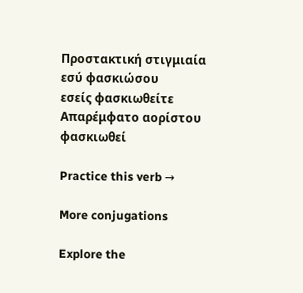Προστακτική στιγμιαία
εσύ φασκιώσου
εσείς φασκιωθείτε
Απαρέμφατο αορίστου
φασκιωθεί

Practice this verb →

More conjugations

Explore the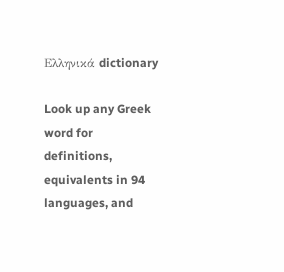Ελληνικά dictionary

Look up any Greek word for definitions, equivalents in 94 languages, and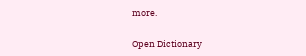more.

Open Dictionary